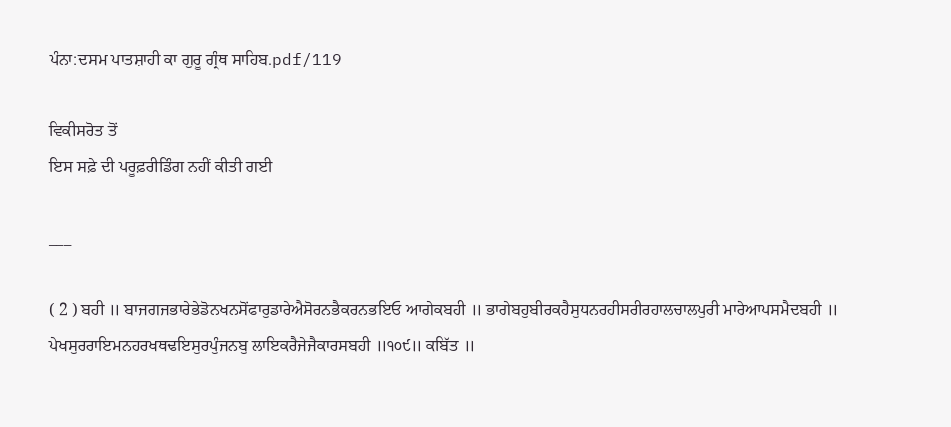ਪੰਨਾ:ਦਸਮ ਪਾਤਸ਼ਾਹੀ ਕਾ ਗੁਰੂ ਗ੍ਰੰਥ ਸਾਹਿਬ.pdf/119

ਵਿਕੀਸਰੋਤ ਤੋਂ
ਇਸ ਸਫ਼ੇ ਦੀ ਪਰੂਫ਼ਰੀਡਿੰਗ ਨਹੀਂ ਕੀਤੀ ਗਈ

___

( 2 ) ਬਹੀ ॥ ਬਾਜਗਜਭਾਰੇਭੇਡੋਨਖਨਸੋਂਫਾਰੁਡਾਰੇਐਸੋਰਨਭੈਕਰਨਭਇਓ ਆਗੇਕਬਹੀ ॥ ਭਾਗੇਬਹੁਬੀਰਕਹੈਸੁਧਨਰਹੀਸਰੀਰਹਾਲਚਾਲਪੁਰੀ ਮਾਰੇਆਪਸਮੈਦਬਹੀ ॥ ਪੇਖਸੁਰਰਾਇਮਨਹਰਖਥਢਇਸੁਰਪੁੰਜਨਬੁ ਲਾਇਕਰੈਜੇਜੈਕਾਰਸਬਹੀ ॥੧੦੯॥ ਕਬਿੱਤ ॥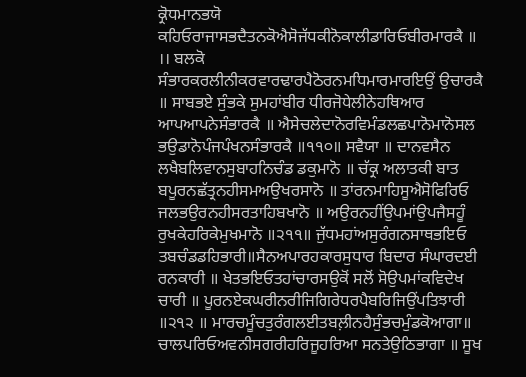ਕ੍ਰੋਧਮਾਨਭਯੋ ਕਹਿਓਰਾਜਾਸਭਦੈਤਨਕੋਐਸੋਜੱਧਕੀਨੋਕਾਲੀਡਾਰਿਓਬੀਰਮਾਰਕੈ ॥ ।। ਬਲਕੋ ਸੰਭਾਰਕਰਲੀਨੀਕਰਵਾਰਢਾਰਪੈਠੋਰਨਮਧਿਮਾਰਮਾਰਇਉਂ ਉਚਾਰਕੈ ॥ ਸਾਬਭਏ ਸੁੰਭਕੇ ਸੁਮਹਾਂਬੀਰ ਧੀਰਜੋਧੇਲੀਨੇਹਥਿਆਰ ਆਪਆਪਨੇਸੰਭਾਰਕੈ ॥ ਐਸੇਚਲੇਦਾਨੋਰਵਿਮੰਡਲਛਪਾਨੋਮਾਨੋਸਲ ਭਉਡਾਨੋਪੰਜਪੰਖਨਸੰਭਾਰਕੈ ॥੧੧੦॥ ਸਵੈਯਾ ॥ ਦਾਨਵਸੈਨ ਲਖੈਬਲਿਵਾਨਸੁਬਾਹਨਿਚੰਡ ਡਕੁਮਾਨੋ ॥ ਚੱਕ੍ਰ ਅਲਾਤਕੀ ਬਾਤ ਬਪੂਰਨਛੱਤ੍ਰਨਹੀਸਮਅਉਖਰਸਾਨੋ ॥ ਤਾਂਰਨਮਾਹਿਸੂਐਸੋਫਿਰਿਓ ਜਲਭਉਰਨਹੀਸਰਤਾਹਿਬਖਾਨੋ ॥ ਅਉਰਨਹੀਂਉਪਮਾਂਉਪਜੈਸਹੂੰ ਰੁਖਕੇਹਰਿਕੇਮੁਖਮਾਨੋ ॥੨੧੧॥ ਜੁੱਧਮਹਾਂਅਸੁਰੰਗਨਸਾਥਭਇਓ ਤਬਚੰਡਡਹਿਭਾਰੀ॥ਸੈਨਅਪਾਰਹਕਾਰਸੁਧਾਰ ਬਿਦਾਰ ਸੰਘਾਰਦਈ ਰਨਕਾਰੀ ॥ ਖੇਤਭਇਓਤਹਾਂਚਾਰਸਉਕੋਂ ਸਲੋਂ ਸੋਉਪਮਾਂਕਵਿਦੇਖ ਚਾਰੀ ॥ ਪੂਰਨਏਕਘਰੀਨਰੀਜਿਗਿਰੇਧਰਪੈਬਰਿਜਿਉਂਪਤਿਝਾਰੀ ॥੨੧੨ ॥ ਮਾਰਚਮੂੰਚਤੁਰੰਗਲਈਤਬਲ਼ੀਨਹੈਸੁੰਭਚਮੁੰਡਕੋਆਗਾ॥ ਚਾਲਪਰਿਓਅਵਨੀਸਗਰੀਹਰਿਜੂਹਰਿਆ ਸਨਤੇਉਠਿਭਾਗਾ ॥ ਸੂਖ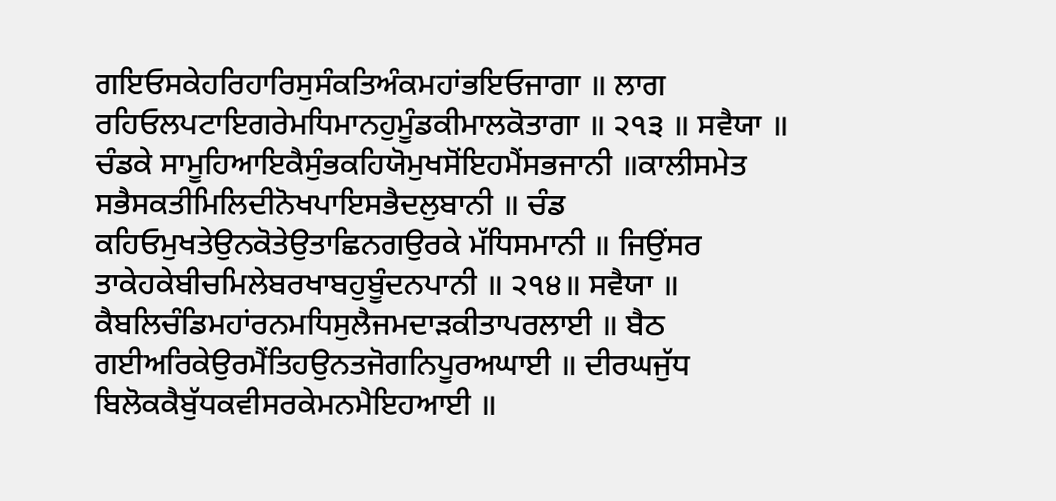ਗਇਓਸਕੇਹਰਿਹਾਰਿਸੁਸੰਕਤਿਅੰਕਮਹਾਂਭਇਓਜਾਗਾ ॥ ਲਾਗ ਰਹਿਓਲਪਟਾਇਗਰੇਮਧਿਮਾਨਹੁਮੂੰਡਕੀਮਾਲਕੋਤਾਗਾ ॥ ੨੧੩ ॥ ਸਵੈਯਾ ॥ ਚੰਡਕੇ ਸਾਮੂਹਿਆਇਕੈਸੁੰਭਕਹਿਯੋਮੁਖਸੋਂਇਹਮੈਂਸਭਜਾਨੀ ॥ਕਾਲੀਸਮੇਤ ਸਭੈਸਕਤੀਮਿਲਿਦੀਨੋਖਪਾਇਸਭੈਦਲੁਬਾਨੀ ॥ ਚੰਡ ਕਹਿਓਮੁਖਤੇਉਨਕੋਤੇਉਤਾਛਿਨਗਉਰਕੇ ਮੱਧਿਸਮਾਨੀ ॥ ਜਿਉਂਸਰ ਤਾਕੇਹਕੇਬੀਚਮਿਲੇਬਰਖਾਬਹੁਬੂੰਦਨਪਾਨੀ ॥ ੨੧੪॥ ਸਵੈਯਾ ॥ ਕੈਬਲਿਚੰਡਿਮਹਾਂਰਨਮਧਿਸੁਲੈਜਮਦਾੜਕੀਤਾਪਰਲਾਈ ॥ ਬੈਠ ਗਈਅਰਿਕੇਉਰਮੈਂਤਿਹਉਨਤਜੋਗਨਿਪੂਰਅਘਾਈ ॥ ਦੀਰਘਜੁੱਧ ਬਿਲੋਕਕੈਬੁੱਧਕਵੀਸਰਕੇਮਨਮੈਇਹਆਈ ॥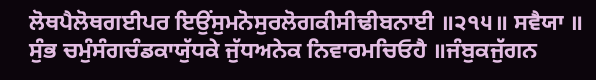ਲੋਥਪੈਲੋਥਗਈਪਰ ਇਉਂਸੁਮਨੋਸੁਰਲੋਗਕੀਸੀਢੀਬਨਾਈ ॥੨੧੫॥ ਸਵੈਯਾ ॥ ਸੁੰਭ ਚਮੁੰਸੰਗਚੰਡਕਾਯੁੱਧਕੇ ਜੁੱਧਅਨੇਕ ਨਿਵਾਰਮਚਿਓਹੈ ॥ਜੰਬੁਕਜੁੱਗਨ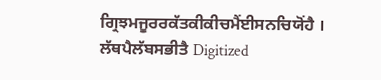ਗ੍ਰਿਝਮਜੂਰਰਕੱਤਕੀਕੀਚਮੈਂਈਸਨਚਿਯੋਂਹੈ । ਲੱਥਪੈਲੱਬਸਭੀਤੈ Digitized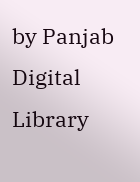by Panjab Digital Library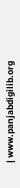| www.panjabdigilib.org